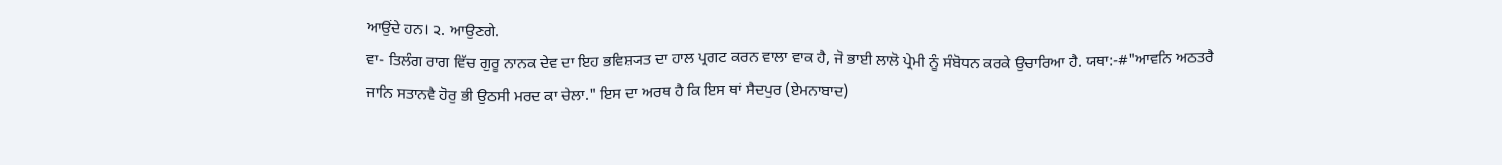ਆਉਂਦੇ ਹਨ। ੨. ਆਉਣਗੇ.
ਵਾ- ਤਿਲੰਗ ਰਾਗ ਵਿੱਚ ਗੁਰੂ ਨਾਨਕ ਦੇਵ ਦਾ ਇਹ ਭਵਿਸ਼੍ਯਤ ਦਾ ਹਾਲ ਪ੍ਰਗਟ ਕਰਨ ਵਾਲਾ ਵਾਕ ਹੈ, ਜੋ ਭਾਈ ਲਾਲੋ ਪ੍ਰੇਮੀ ਨੂੰ ਸੰਬੋਧਨ ਕਰਕੇ ਉਚਾਰਿਆ ਹੈ. ਯਥਾ:-#"ਆਵਨਿ ਅਠਤਰੈ ਜਾਨਿ ਸਤਾਨਵੈ ਹੋਰੁ ਭੀ ਉਠਸੀ ਮਰਦ ਕਾ ਚੇਲਾ." ਇਸ ਦਾ ਅਰਥ ਹੈ ਕਿ ਇਸ ਥਾਂ ਸੈਦਪੁਰ (ਏਮਨਾਬਾਦ)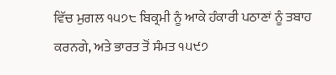ਵਿੱਚ ਮੁਗਲ ੧੫੭੮ ਬਿਕ੍ਰਮੀ ਨੂੰ ਆਕੇ ਹੰਕਾਰੀ ਪਠਾਣਾਂ ਨੂੰ ਤਬਾਹ ਕਰਨਗੇ, ਅਤੇ ਭਾਰਤ ਤੋਂ ਸੰਮਤ ੧੫੯੭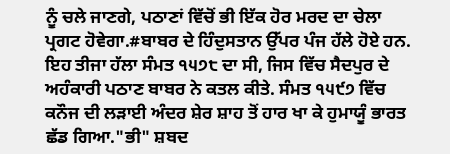ਨੂੰ ਚਲੇ ਜਾਣਗੇ, ਪਠਾਣਾਂ ਵਿੱਚੋਂ ਭੀ ਇੱਕ ਹੋਰ ਮਰਦ ਦਾ ਚੇਲਾ ਪ੍ਰਗਟ ਹੋਵੇਗਾ.#ਬਾਬਰ ਦੇ ਹਿੰਦੁਸਤਾਨ ਉੱਪਰ ਪੰਜ ਹੱਲੇ ਹੋਏ ਹਨ. ਇਹ ਤੀਜਾ ਹੱਲਾ ਸੰਮਤ ੧੫੭੮ ਦਾ ਸੀ, ਜਿਸ ਵਿੱਚ ਸੈਦਪੁਰ ਦੇ ਅਹੰਕਾਰੀ ਪਠਾਣ ਬਾਬਰ ਨੇ ਕਤਲ ਕੀਤੇ. ਸੰਮਤ ੧੫੯੭ ਵਿੱਚ ਕਨੌਜ ਦੀ ਲੜਾਈ ਅੰਦਰ ਸ਼ੇਰ ਸ਼ਾਹ ਤੋਂ ਹਾਰ ਖਾ ਕੇ ਹੁਮਾਯੂੰ ਭਾਰਤ ਛੱਡ ਗਿਆ."ਭੀ" ਸ਼ਬਦ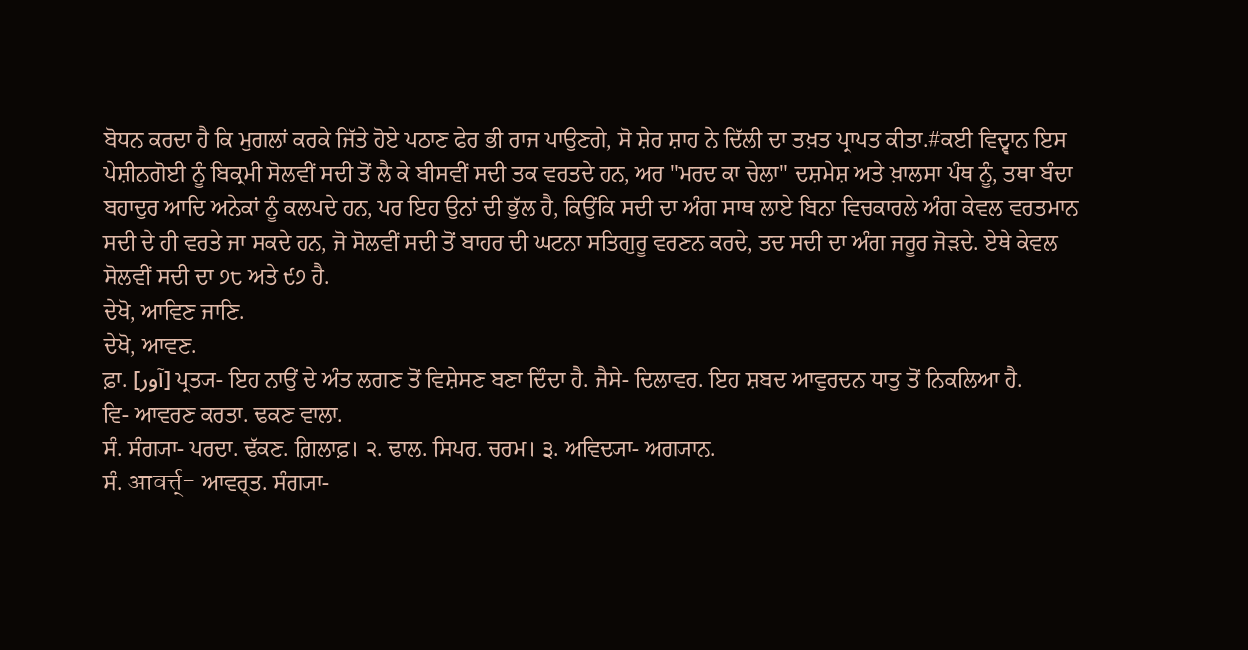ਬੋਧਨ ਕਰਦਾ ਹੈ ਕਿ ਮੁਗਲਾਂ ਕਰਕੇ ਜਿੱਤੇ ਹੋਏ ਪਠਾਣ ਫੇਰ ਭੀ ਰਾਜ ਪਾਉਣਗੇ, ਸੋ ਸ਼ੇਰ ਸ਼ਾਹ ਨੇ ਦਿੱਲੀ ਦਾ ਤਖ਼ਤ ਪ੍ਰਾਪਤ ਕੀਤਾ.#ਕਈ ਵਿਦ੍ਵਾਨ ਇਸ ਪੇਸ਼ੀਨਗੋਈ ਨੂੰ ਬਿਕ੍ਰਮੀ ਸੋਲਵੀਂ ਸਦੀ ਤੋਂ ਲੈ ਕੇ ਬੀਸਵੀਂ ਸਦੀ ਤਕ ਵਰਤਦੇ ਹਨ, ਅਰ "ਮਰਦ ਕਾ ਚੇਲਾ" ਦਸ਼ਮੇਸ਼ ਅਤੇ ਖ਼ਾਲਸਾ ਪੰਥ ਨੂੰ, ਤਥਾ ਬੰਦਾ ਬਹਾਦੁਰ ਆਦਿ ਅਨੇਕਾਂ ਨੂੰ ਕਲਪਦੇ ਹਨ, ਪਰ ਇਹ ਉਨਾਂ ਦੀ ਭੁੱਲ ਹੈ, ਕਿਉਂਕਿ ਸਦੀ ਦਾ ਅੰਗ ਸਾਥ ਲਾਏ ਬਿਨਾ ਵਿਚਕਾਰਲੇ ਅੰਗ ਕੇਵਲ ਵਰਤਮਾਨ ਸਦੀ ਦੇ ਹੀ ਵਰਤੇ ਜਾ ਸਕਦੇ ਹਨ, ਜੋ ਸੋਲਵੀਂ ਸਦੀ ਤੋਂ ਬਾਹਰ ਦੀ ਘਟਨਾ ਸਤਿਗੁਰੂ ਵਰਣਨ ਕਰਦੇ, ਤਦ ਸਦੀ ਦਾ ਅੰਗ ਜਰੂਰ ਜੋੜਦੇ. ਏਥੇ ਕੇਵਲ ਸੋਲਵੀਂ ਸਦੀ ਦਾ ੭੮ ਅਤੇ ੯੭ ਹੈ.
ਦੇਖੋ, ਆਵਿਣ ਜਾਣਿ.
ਦੇਖੋ, ਆਵਣ.
ਫ਼ਾ. [آور] ਪ੍ਰਤ੍ਯ- ਇਹ ਨਾਉਂ ਦੇ ਅੰਤ ਲਗਣ ਤੋਂ ਵਿਸ਼ੇਸਣ ਬਣਾ ਦਿੰਦਾ ਹੈ. ਜੈਸੇ- ਦਿਲਾਵਰ. ਇਹ ਸ਼ਬਦ ਆਵੁਰਦਨ ਧਾਤੁ ਤੋਂ ਨਿਕਲਿਆ ਹੈ.
ਵਿ- ਆਵਰਣ ਕਰਤਾ. ਢਕਣ ਵਾਲਾ.
ਸੰ. ਸੰਗ੍ਯਾ- ਪਰਦਾ. ਢੱਕਣ. ਗ਼ਿਲਾਫ਼। ੨. ਢਾਲ. ਸਿਪਰ. ਚਰਮ। ੩. ਅਵਿਦ੍ਯਾ- ਅਗ੍ਯਾਨ.
ਸੰ. आवर्त्त्- ਆਵਰ੍ਤ. ਸੰਗ੍ਯਾ-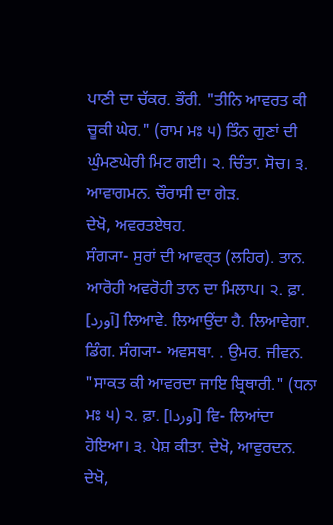ਪਾਣੀ ਦਾ ਚੱਕਰ. ਭੌਰੀ. "ਤੀਨਿ ਆਵਰਤ ਕੀ ਚੂਕੀ ਘੇਰ." (ਰਾਮ ਮਃ ੫) ਤਿੰਨ ਗੁਣਾਂ ਦੀ ਘੁੰਮਣਘੇਰੀ ਮਿਟ ਗਈ। ੨. ਚਿੰਤਾ. ਸੋਚ। ੩. ਆਵਾਗਮਨ. ਚੌਰਾਸੀ ਦਾ ਗੇੜ.
ਦੇਖੋ, ਅਵਰਤਏਥਹ.
ਸੰਗ੍ਯਾ- ਸੁਰਾਂ ਦੀ ਆਵਰ੍ਤ (ਲਹਿਰ). ਤਾਨ. ਆਰੋਹੀ ਅਵਰੋਹੀ ਤਾਨ ਦਾ ਮਿਲਾਪ। ੨. ਫ਼ਾ. [آورد] ਲਿਆਵੇ. ਲਿਆਉਂਦਾ ਹੈ. ਲਿਆਵੇਗਾ.
ਡਿੰਗ. ਸੰਗ੍ਯਾ- ਅਵਸਥਾ. . ਉਮਰ. ਜੀਵਨ. "ਸਾਕਤ ਕੀ ਆਵਰਦਾ ਜਾਇ ਬ੍ਰਿਥਾਰੀ." (ਧਨਾ ਮਃ ੫) ੨. ਫ਼ਾ. [آوردا] ਵਿ- ਲਿਆਂਦਾ ਹੋਇਆ। ੩. ਪੇਸ਼ ਕੀਤਾ. ਦੇਖੋ, ਆਵੁਰਦਨ.
ਦੇਖੋ,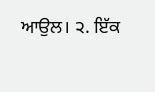ਆਉਲ। ੨. ਇੱਕ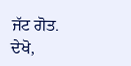ਜੱਟ ਗੋਤ. ਦੇਖੋ,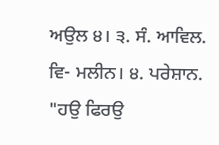ਅਉਲ ੪। ੩. ਸੰ. ਆਵਿਲ. ਵਿ- ਮਲੀਨ। ੪. ਪਰੇਸ਼ਾਨ. "ਹਉ ਫਿਰਉ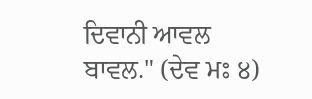ਦਿਵਾਨੀ ਆਵਲ ਬਾਵਲ." (ਦੇਵ ਮਃ ੪)